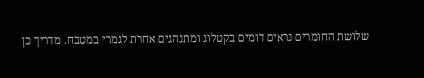שלושת החומרים נראים דומים בקטלוג ומתנהגים אחרת לגמרי במטבח. מדריך כן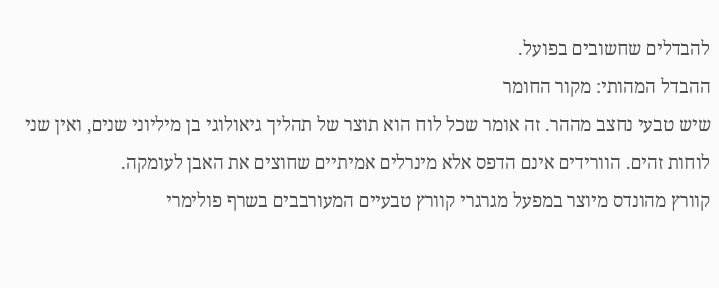להבדלים שחשובים בפועל.
ההבדל המהותי: מקור החומר
שיש טבעי נחצב מההר. זה אומר שכל לוח הוא תוצר של תהליך גיאולוגי בן מיליוני שנים, ואין שני לוחות זהים. הוורידים אינם הדפס אלא מינרלים אמיתיים שחוצים את האבן לעומקה.
קוורץ מהונדס מיוצר במפעל מגרגרי קוורץ טבעיים המעורבבים בשרף פולימרי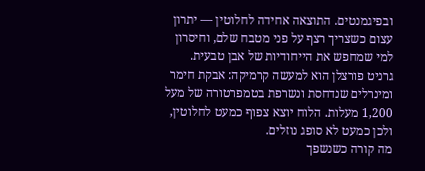ובפיגמנטים. התוצאה אחידה לחלוטין — יתרון עצום כשצריך רצף על פני מטבח שלם, וחיסרון למי שמחפש את הייחודיות של אבן טבעית.
גרניט פורצלן הוא למעשה קרמיקה: אבקת חימר ומינרלים שנדחסת ונשרפת בטמפרטורה של מעל 1,200 מעלות. הלוח יוצא צפוף כמעט לחלוטין, ולכן כמעט לא סופג נוזלים.
מה קורה כשנשפך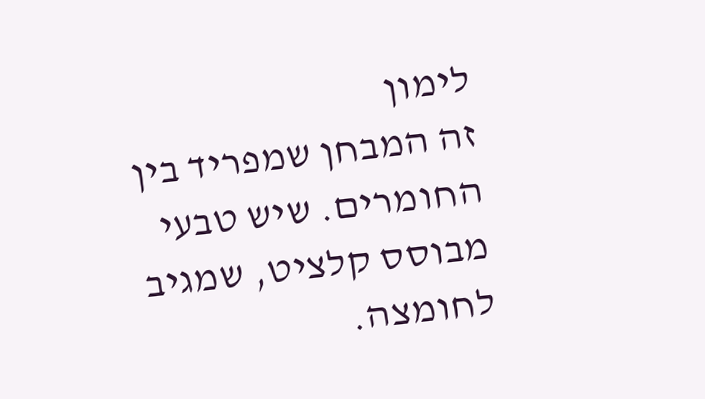לימון
זה המבחן שמפריד בין החומרים. שיש טבעי מבוסס קלציט, שמגיב לחומצה.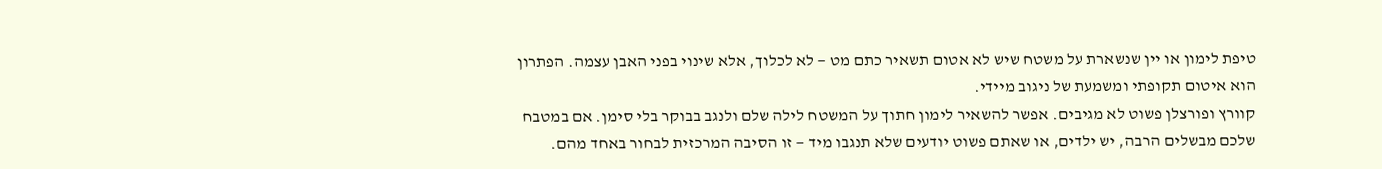טיפת לימון או יין שנשארת על משטח שיש לא אטום תשאיר כתם מט — לא לכלוך, אלא שינוי בפני האבן עצמה. הפתרון הוא איטום תקופתי ומשמעת של ניגוב מיידי.
קוורץ ופורצלן פשוט לא מגיבים. אפשר להשאיר לימון חתוך על המשטח לילה שלם ולנגב בבוקר בלי סימן. אם במטבח שלכם מבשלים הרבה, יש ילדים, או שאתם פשוט יודעים שלא תנגבו מיד — זו הסיבה המרכזית לבחור באחד מהם.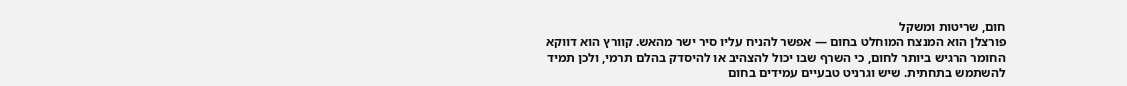חום, שריטות ומשקל
פורצלן הוא המנצח המוחלט בחום — אפשר להניח עליו סיר ישר מהאש. קוורץ הוא דווקא החומר הרגיש ביותר לחום, כי השרף שבו יכול להצהיב או להיסדק בהלם תרמי, ולכן תמיד להשתמש בתחתית. שיש וגרניט טבעיים עמידים בחום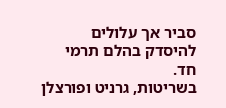סביר אך עלולים להיסדק בהלם תרמי חד.
בשריטות, גרניט ופורצלן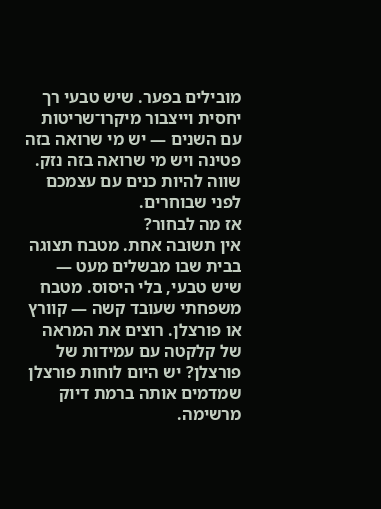מובילים בפער. שיש טבעי רך יחסית וייצבור מיקרו־שריטות עם השנים — יש מי שרואה בזה פטינה ויש מי שרואה בזה נזק. שווה להיות כנים עם עצמכם לפני שבוחרים.
אז מה לבחור?
אין תשובה אחת. מטבח תצוגה בבית שבו מבשלים מעט — שיש טבעי, בלי היסוס. מטבח משפחתי שעובד קשה — קוורץ או פורצלן. רוצים את המראה של קלקטה עם עמידות של פורצלן? יש היום לוחות פורצלן שמדמים אותה ברמת דיוק מרשימה.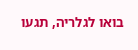בואו לגלריה, תגעו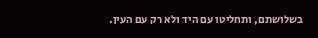בשלושתם, ותחליטו עם היד ולא רק עם העין.